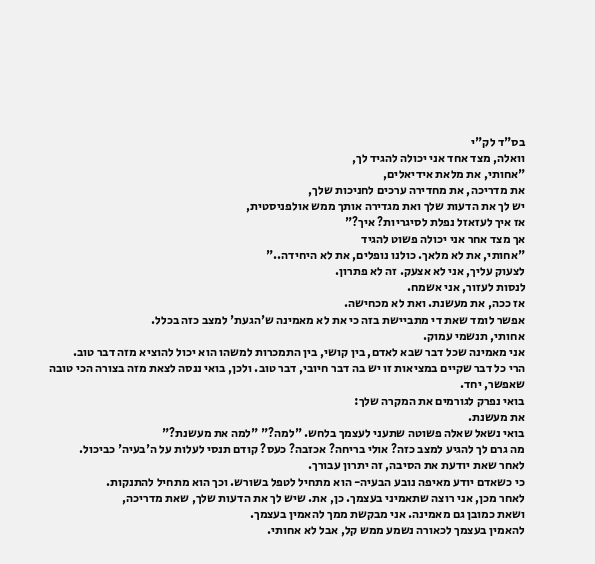בס"ד לק"י
וואלה, מצד אחד אני יכולה להגיד לך,
"אחותי, את מלאת אידיאלים,
את מדריכה, את מחדירה ערכים לחניכות שלך,
יש לך את הדעות שלך ואת מגדירה אותך ממש אולפניסטית,
אז איך לעזאזל נפלת לסיגריות? איך?"
אך מצד אחר אני יכולה פשוט להגיד
"אחותי, את לא מלאך. כולנו נופלים, את לא היחידה.."
לצעוק עליך, אני לא אצעק. זה לא פתרון.
לנסות לעזור, אני אשמח.
אז ככה, את מעשנת. ואת לא מכחישה.
אפשר לומד שאת די מתביישת בזה כי את לא מאמינה ש'הגעת' למצב כזה בכלל.
אחותי, תנשמי עמוק.
אני מאמינה שכל דבר שבא לאדם, בין קושי, בין התמכרות למשהו הוא יכול להוציא מזה דבר טוב.
הרי כל דבר שקיים במציאות זו יש בה דבר חיובי, דבר טוב. ולכן, בואי ננסה לצאת מזה בצורה הכי טובה שאפשר, יחד.
בואי נפרק לגורמים את המקרה שלך:
את מעשנת.
בואי נשאל שאלה פשוטה שתעני לעצמך בלחש. "למה?" "למה את מעשנת?"
מה גרם לך להגיע למצב כזה? אולי בריחה? אכזבה? כעס? קודם תנסי לעלות על ה'בעיה' כביכול.
לאחר שאת יודעת את הסיבה, זה יתרון עבורך.
כי כשאדם יודע מאיפה נובע הבעיה- הוא מתחיל לטפל בשורש. וכך הוא מתחיל להתנקות.
לאחר מכן, אני רוצה שתאמיני בעצמך. כן, את. שיש לך את הדעות שלך, שאת מדריכה,
ושאת כמובן גם מאמינה. אני מבקשת ממך להאמין בעצמך.
להאמין בעצמך לכאורה נשמע ממש קל, אבל לא אחותי.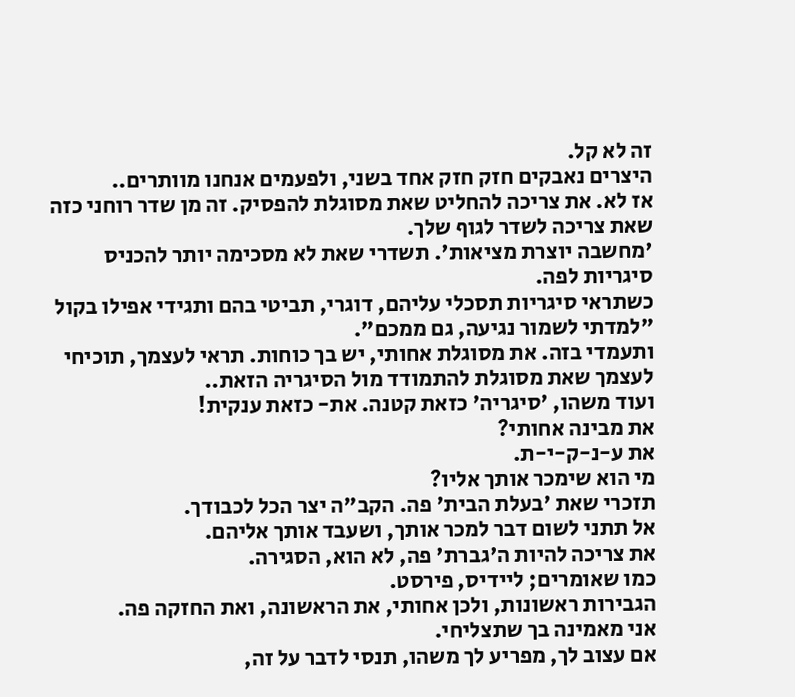זה לא קל.
היצרים נאבקים חזק חזק אחד בשני, ולפעמים אנחנו מוותרים..
אז לא. את צריכה להחליט שאת מסוגלת להפסיק. זה מן שדר רוחני כזה שאת צריכה לשדר לגוף שלך.
'מחשבה יוצרת מציאות'. תשדרי שאת לא מסכימה יותר להכניס סיגריות לפה.
כשתראי סיגריות תסכלי עליהם, דוגרי, תביטי בהם ותגידי אפילו בקול "למדתי לשמור נגיעה, גם ממכם".
ותעמדי בזה. את מסוגלת אחותי, יש בך כוחות. תראי לעצמך, תוכיחי לעצמך שאת מסוגלת להתמודד מול הסיגריה הזאת..
ועוד משהו, 'סיגריה' כזאת קטנה. את- כזאת ענקית!
את מבינה אחותי?
את ע-נ-ק-י-ת.
מי הוא שימכר אותך אליו?
תזכרי שאת 'בעלת הבית' פה. הקב"ה יצר הכל לכבודך.
אל תתני לשום דבר למכר אותך, ושעבד אותך אליהם.
את צריכה להיות ה'גברת' פה, לא הוא, הסגירה.
כמו שאומרים; ליידיס, פירסט.
הגבירות ראשונות, ולכן אחותי, את הראשונה, ואת החזקה פה.
אני מאמינה בך שתצליחי.
אם עצוב לך, מפריע לך משהו, תנסי לדבר על זה,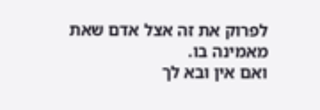לפרוק את זה אצל אדם שאת מאמינה בו.
ואם אין ובא לך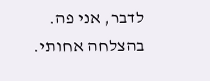לדבר, אני פה.
בהצלחה אחותי.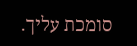סומכת עליך.